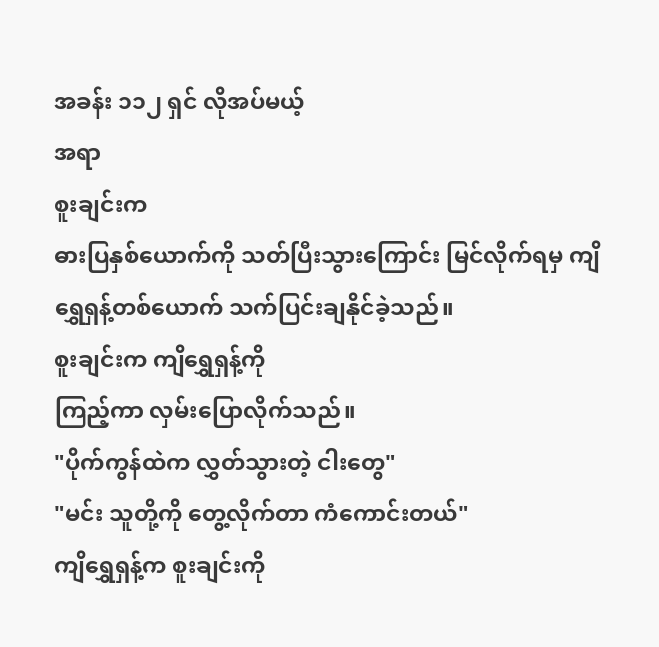အခန်း ၁၁၂ ရှင် လိုအပ်မယ့်
အရာ
စူးချင်းက
ဓားပြနှစ်ယောက်ကို သတ်ပြီးသွားကြောင်း မြင်လိုက်ရမှ ကျိရွှေရှန့်တစ်ယောက် သက်ပြင်းချနိုင်ခဲ့သည်။
စူးချင်းက ကျိရွှေရှန့်ကို
ကြည့်ကာ လှမ်းပြောလိုက်သည်။
"ပိုက်ကွန်ထဲက လွှတ်သွားတဲ့ ငါးတွေ"
"မင်း သူတို့ကို တွေ့လိုက်တာ ကံကောင်းတယ်"
ကျိရွှေရှန့်က စူးချင်းကို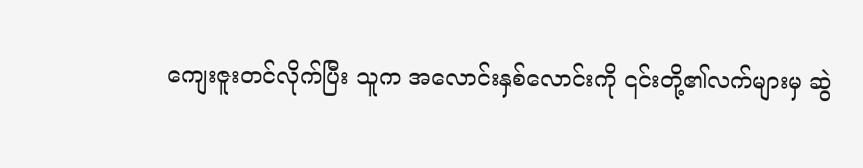ကျေးဇူးတင်လိုက်ပြီး သူက အလောင်းနှစ်လောင်းကို ၎င်းတို့၏လက်များမှ ဆွဲ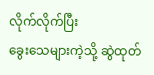လိုက်လိုက်ပြီး
ခွေးသေများကဲ့သို့ ဆွဲထုတ်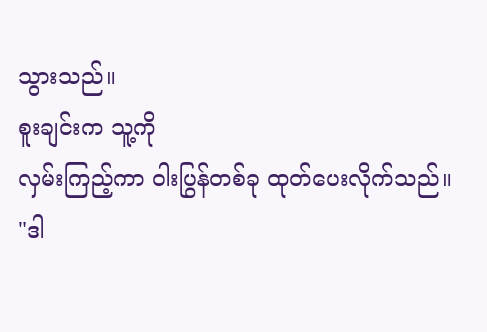သွားသည်။
စူးချင်းက သူ့ကို
လှမ်းကြည့်ကာ ဝါးပြွန်တစ်ခု ထုတ်ပေးလိုက်သည်။
"ဒါ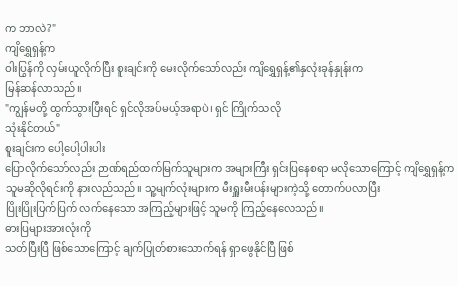က ဘာလဲ?"
ကျိရွှေရှန့်က
ဝါးပြွန်ကို လှမ်းယူလိုက်ပြီး စူးချင်းကို မေးလိုက်သော်လည်း ကျိရွှေရှန့်၏နှလုံးခုန်နှုန်းက
မြန်ဆန်လာသည်။
"ကျွန်မတို့ ထွက်သွားပြီးရင် ရှင်လိုအပ်မယ့်အရာပဲ၊ ရှင် ကြိုက်သလို
သုံးနိုင်တယ်"
စူးချင်းက ပေါ့ပေါ့ပါးပါး
ပြောလိုက်သော်လည်း ဉာဏ်ရည်ထက်မြက်သူများက အများကြီး ရှင်းပြနေစရာ မလိုသောကြောင့် ကျိရွှေရှန့်က
သူမဆိုလိုရင်းကို နားလည်သည်။ သူ့မျက်လုံးများက မီးရှူးမီးပန်းများကဲ့သို့ တောက်ပလာပြီး
ပြိုးပြိုးပြက်ပြက် လက်နေသော အကြည့်များဖြင့် သူမကို ကြည့်နေလေသည်။
ဓားပြများအားလုံးကို
သတ်ပြီးပြီ ဖြစ်သောကြောင့် ချက်ပြုတ်စားသောက်ရန် ရှာဖွေနိုင်ပြီ ဖြစ်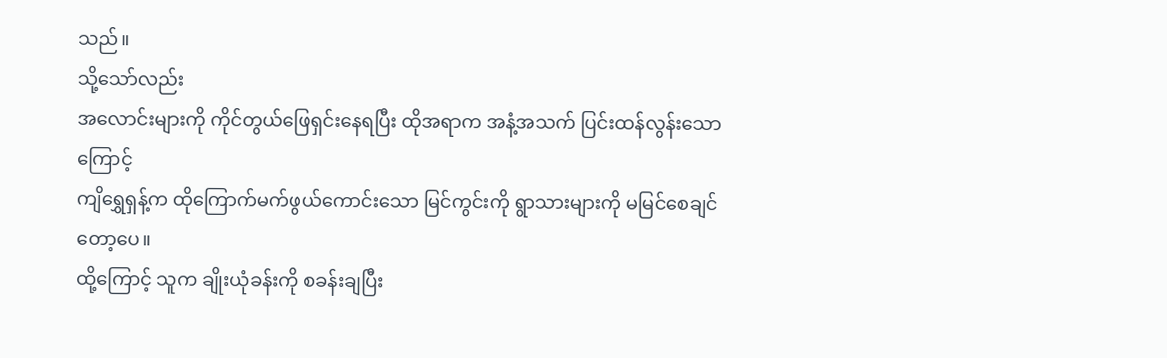သည်။
သို့သော်လည်း
အလောင်းများကို ကိုင်တွယ်ဖြေရှင်းနေရပြီး ထိုအရာက အနံ့အသက် ပြင်းထန်လွန်းသောကြောင့်
ကျိရွှေရှန့်က ထိုကြောက်မက်ဖွယ်ကောင်းသော မြင်ကွင်းကို ရွာသားများကို မမြင်စေချင်တော့ပေ။
ထို့ကြောင့် သူက ချိုးယုံခန်းကို စခန်းချပြီး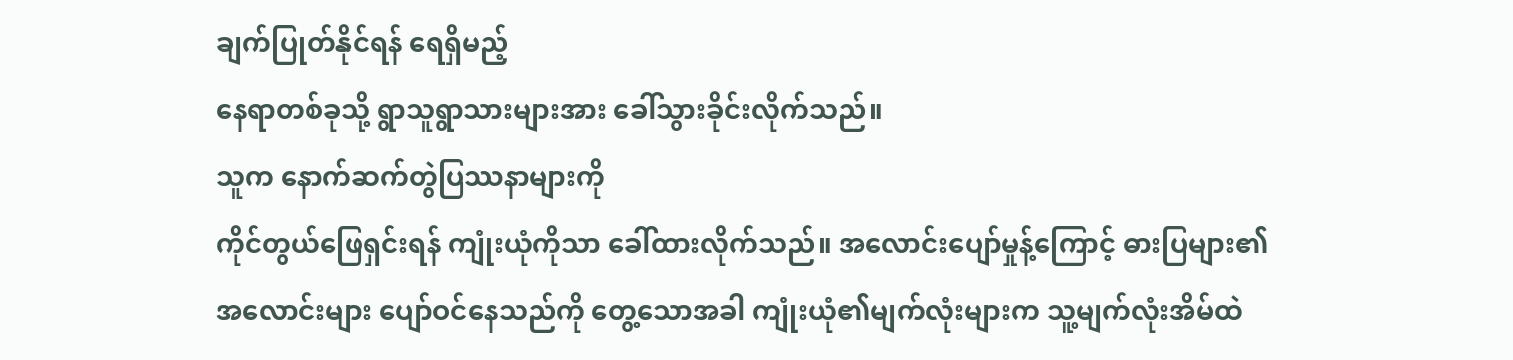ချက်ပြုတ်နိုင်ရန် ရေရှိမည့်
နေရာတစ်ခုသို့ ရွာသူရွာသားများအား ခေါ်သွားခိုင်းလိုက်သည်။
သူက နောက်ဆက်တွဲပြဿနာများကို
ကိုင်တွယ်ဖြေရှင်းရန် ကျုံးယုံကိုသာ ခေါ်ထားလိုက်သည်။ အလောင်းပျော်မှုန့်ကြောင့် ဓားပြများ၏
အလောင်းများ ပျော်ဝင်နေသည်ကို တွေ့သောအခါ ကျုံးယုံ၏မျက်လုံးများက သူ့မျက်လုံးအိမ်ထဲ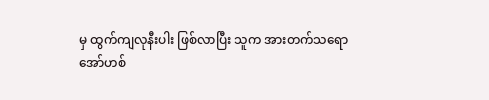မှ ထွက်ကျလုနီးပါး ဖြစ်လာပြီး သူက အားတက်သရော
အော်ဟစ်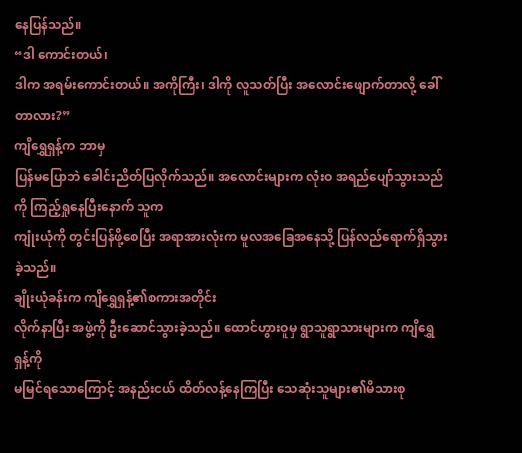နေပြန်သည်။
“ဒါ ကောင်းတယ်၊
ဒါက အရမ်းကောင်းတယ်။ အကိုကြီး၊ ဒါကို လူသတ်ပြီး အလောင်းဖျောက်တာလို့ ခေါ်တာလား?”
ကျိရွှေရှန့်က ဘာမှ
ပြန်မပြောဘဲ ခေါင်းညိတ်ပြလိုက်သည်။ အလောင်းများက လုံးဝ အရည်ပျော်သွားသည်ကို ကြည့်ရှုနေပြီးနောက် သူက
ကျုံးယုံကို တွင်းပြန်ဖို့စေပြီး အရာအားလုံးက မူလအခြေအနေသို့ ပြန်လည်ရောက်ရှိသွားခဲ့သည်။
ချိုးယုံခန်းက ကျိရွှေရှန့်၏စကားအတိုင်း
လိုက်နာပြီး အဖွဲ့ကို ဦးဆောင်သွားခဲ့သည်။ ထောင်ဟွားဝူမှ ရွာသူရွာသားများက ကျိရွှေရှန့်ကို
မမြင်ရသောကြောင့် အနည်းငယ် ထိတ်လန့်နေကြပြီး သေဆုံးသူများ၏မိသားစု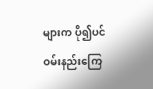များက ပို၍ပင်
ဝမ်းနည်းကြေ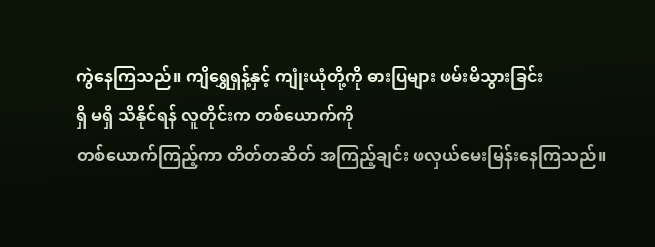ကွဲနေကြသည်။ ကျိရွှေရှန့်နှင့် ကျုံးယုံတို့ကို ဓားပြများ ဖမ်းမိသွားခြင်း
ရှိ မရှိ သိနိုင်ရန် လူတိုင်းက တစ်ယောက်ကို
တစ်ယောက်ကြည့်ကာ တိတ်တဆိတ် အကြည့်ချင်း ဖလှယ်မေးမြန်းနေကြသည်။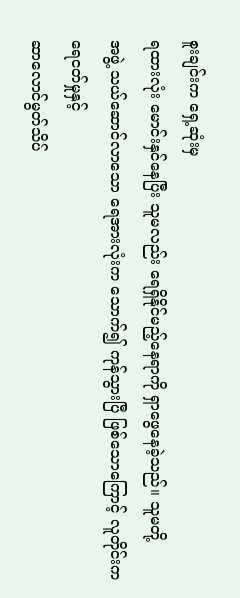စူးချင်းက ရှေ့ဆုံးမှ
ရထားလုံး မောင်းနှင်နေပြီး သူမလည်း ရေရှိနိုင်မည့်နေရာကို ရှာဖွေနေခဲ့သည်။ သူမတို့
အဖွဲ့ သယ်ဆောင်လာသော ရေအားလုံးက သောက်၍ ကုန်သွားပြီ ဖြစ်သောကြောင့် လူတိုင်းက ရေငတ်မှုနှင့်
ဆာလောင်မွတ်သိပ်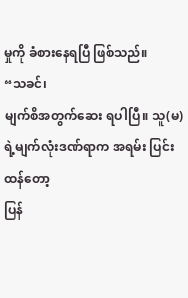မှုကို ခံစားနေရပြီ ဖြစ်သည်။
“သခင်၊
မျက်စိအတွက်ဆေး ရပါပြီ။ သူ(မ)ရဲ့မျက်လုံးဒဏ်ရာက အရမ်း ပြင်းထန်တော့
ပြန်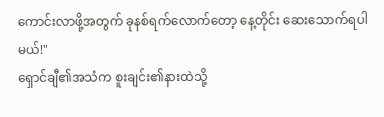ကောင်းလာဖို့အတွက် ခုနစ်ရက်လောက်တော့ နေ့တိုင်း ဆေးသောက်ရပါမယ်!"
ရှောင်ချီ၏အသံက စူးချင်း၏နားထဲသို့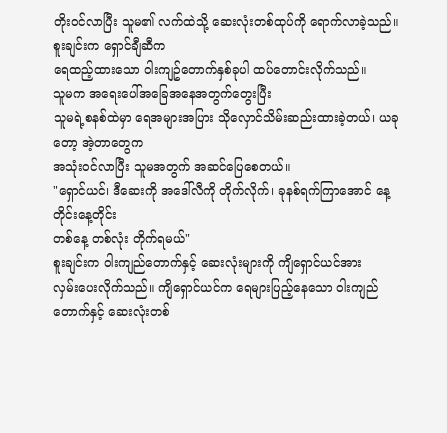တိုးဝင်လာပြီး သူမ၏ လက်ထဲသို့ ဆေးလုံးတစ်ထုပ်ကို ရောက်လာခဲ့သည်။ စူးချင်းက ရှောင်ချီဆီက
ရေထည့်ထားသော ဝါးကျဥ်တောက်နှစ်ခုပါ ထပ်တောင်းလိုက်သည်။
သူမက အရေးပေါ်အခြေအနေအတွက်တွေးပြီး
သူမရဲ့စနစ်ထဲမှာ ရေအများအပြား သိုလှောင်သိမ်းဆည်းထားခဲ့တယ်၊ ယခုတော့ အဲ့တာတွေက
အသုံးဝင်လာပြီး သူမအတွက် အဆင်ပြေစေတယ်။
"ရှောင်ယင်၊ ဒီဆေးကို အဒေါ်လီကို တိုက်လိုက်၊ ခုနစ်ရက်ကြာအောင် နေ့တိုင်းနေ့တိုင်း
တစ်နေ့ တစ်လုံး တိုက်ရမယ်"
စူးချင်းက ဝါးကျည်တောက်နှင့် ဆေးလုံးများကို ကျိရှောင်ယင်အား
လှမ်းပေးလိုက်သည်။ ကျိရှောင်ယင်က ရေများပြည့်နေသော ဝါးကျည်တောက်နှင့် ဆေးလုံးတစ်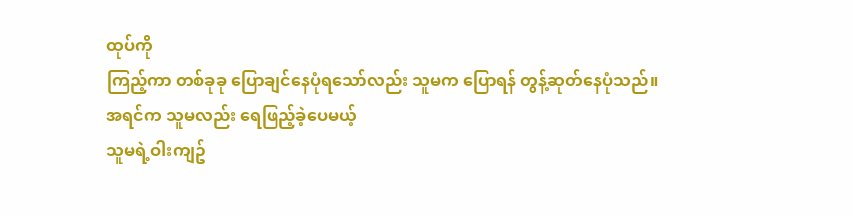ထုပ်ကို
ကြည့်ကာ တစ်ခုခု ပြောချင်နေပုံရသော်လည်း သူမက ပြောရန် တွန့်ဆုတ်နေပုံသည်။
အရင်က သူမလည်း ရေဖြည့်ခဲ့ပေမယ့်
သူမရဲ့ဝါးကျဥ်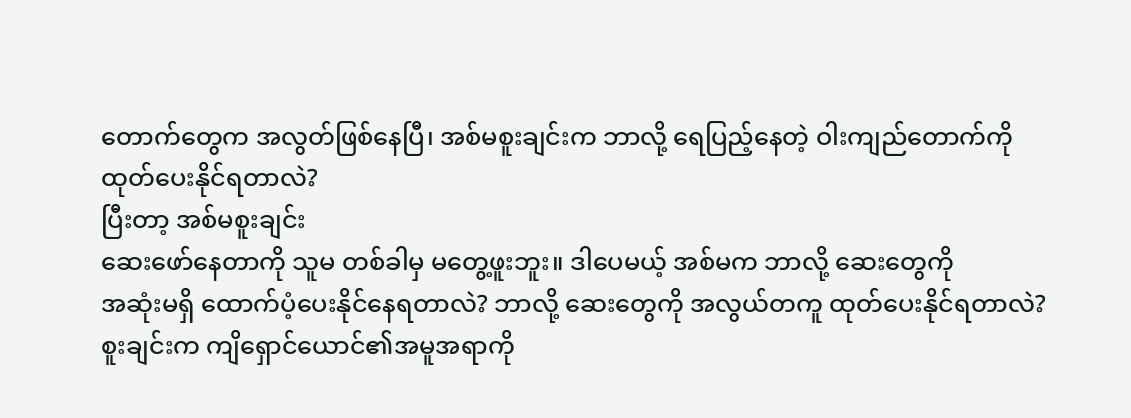တောက်တွေက အလွတ်ဖြစ်နေပြီ၊ အစ်မစူးချင်းက ဘာလို့ ရေပြည့်နေတဲ့ ဝါးကျည်တောက်ကို
ထုတ်ပေးနိုင်ရတာလဲ?
ပြီးတာ့ အစ်မစူးချင်း
ဆေးဖော်နေတာကို သူမ တစ်ခါမှ မတွေ့ဖူးဘူး။ ဒါပေမယ့် အစ်မက ဘာလို့ ဆေးတွေကို
အဆုံးမရှိ ထောက်ပံ့ပေးနိုင်နေရတာလဲ? ဘာလို့ ဆေးတွေကို အလွယ်တကူ ထုတ်ပေးနိုင်ရတာလဲ?
စူးချင်းက ကျိရှောင်ယောင်၏အမူအရာကို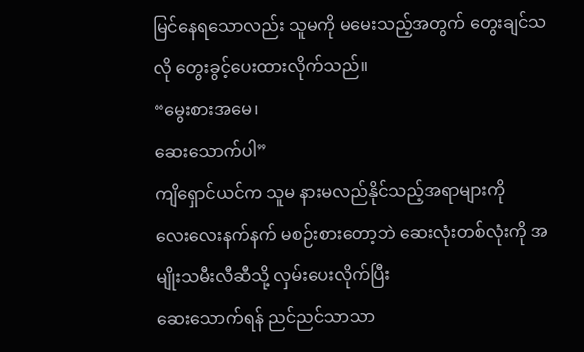မြင်နေရသောလည်း သူမကို မမေးသည့်အတွက် တွေးချင်သလို တွေးခွင့်ပေးထားလိုက်သည်။
“မွေးစားအမေ၊
ဆေးသောက်ပါ”
ကျိရှောင်ယင်က သူမ နားမလည်နိုင်သည့်အရာများကို
လေးလေးနက်နက် မစဉ်းစားတော့ဘဲ ဆေးလုံးတစ်လုံးကို အမျိုးသမီးလီဆီသို့ လှမ်းပေးလိုက်ပြီး
ဆေးသောက်ရန် ညင်ညင်သာသာ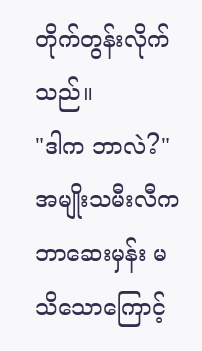တိုက်တွန်းလိုက်သည်။
"ဒါက ဘာလဲ?"
အမျိုးသမီးလီက
ဘာဆေးမှန်း မသိသောကြောင့်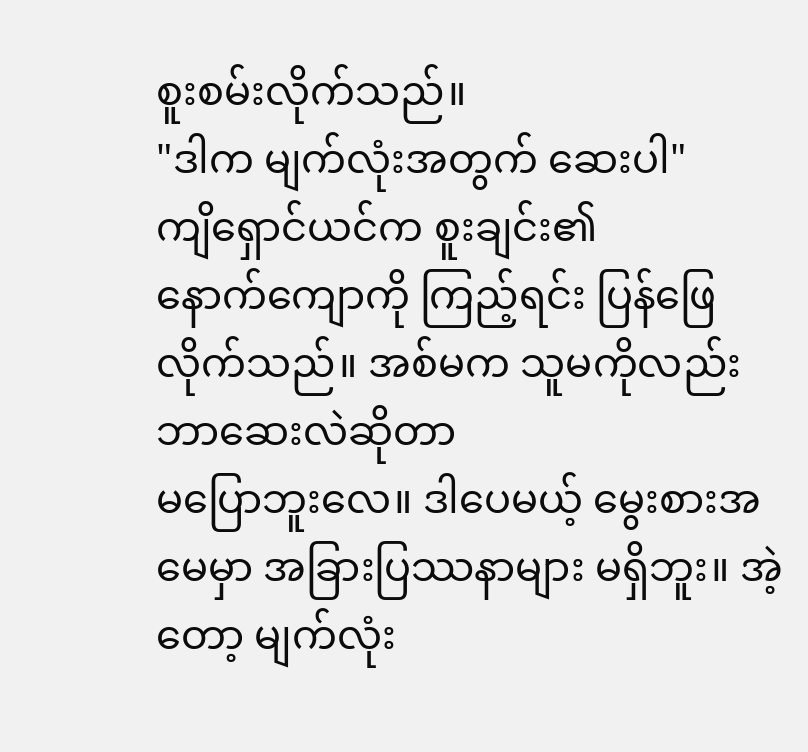စူးစမ်းလိုက်သည်။
"ဒါက မျက်လုံးအတွက် ဆေးပါ"
ကျိရှောင်ယင်က စူးချင်း၏
နောက်ကျောကို ကြည့်ရင်း ပြန်ဖြေလိုက်သည်။ အစ်မက သူမကိုလည်း ဘာဆေးလဲဆိုတာ
မပြောဘူးလေ။ ဒါပေမယ့် မွေးစားအမေမှာ အခြားပြဿနာများ မရှိဘူး။ အဲ့တော့ မျက်လုံး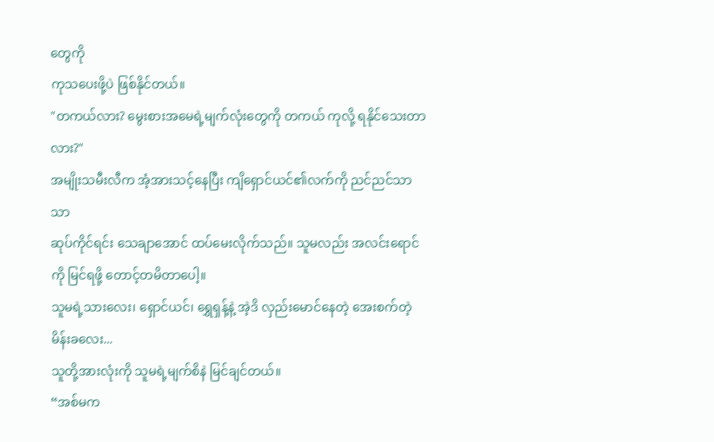တွေကို
ကုသပေးဖို့ပဲ ဖြစ်နိုင်တယ်။
"တကယ်လား? မွေးစားအမေရဲ့မျက်လုံးတွေကို တကယ် ကုလို့ ရနိုင်သေးတာလား?"
အမျိုးသမီးလီက အံ့အားသင့်နေပြီး ကျိရှောင်ယင်၏လက်ကို ညင်ညင်သာသာ
ဆုပ်ကိုင်ရင်း သေချာအောင် ထပ်မေးလိုက်သည်။ သူမလည်း အလင်းရောင်ကို မြင်ရဖို့ တောင့်တမိတာပေါ့။
သူမရဲ့သားလေး၊ ရှောင်ယင်၊ ရွှေရှန့်နဲ့ အဲ့ဒိ လှည်းမောင်နေတဲ့ အေးစက်တဲ့မိန်းခလေး...
သူတို့အားလုံးကို သူမရဲ့မျက်စိနဲ မြင်ချင်တယ်။
“အစ်မက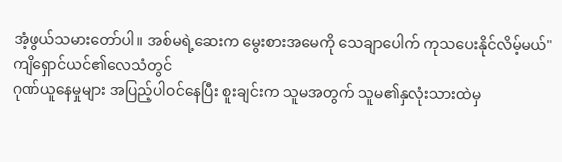အံ့ဖွယ်သမားတော်ပါ။ အစ်မရဲ့ဆေးက မွေးစားအမေကို သေချာပေါက် ကုသပေးနိုင်လိမ့်မယ်"
ကျိရှောင်ယင်၏လေသံတွင်
ဂုဏ်ယူနေမှုများ အပြည့်ပါဝင်နေပြီး စူးချင်းက သူမအတွက် သူမ၏နှလုံးသားထဲမှ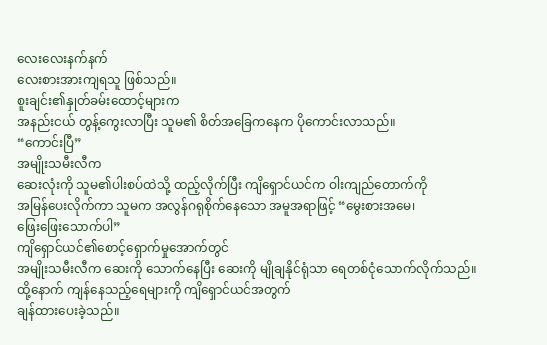လေးလေးနက်နက်
လေးစားအားကျရသူ ဖြစ်သည်။
စူးချင်း၏နှုတ်ခမ်းထောင့်များက
အနည်းငယ် တွန့်ကွေးလာပြီး သူမ၏ စိတ်အခြေကနေက ပိုကောင်းလာသည်။
“ကောင်းပြီ”
အမျိုးသမီးလီက
ဆေးလုံးကို သူမ၏ပါးစပ်ထဲသို့ ထည့်လိုက်ပြီး ကျိရှောင်ယင်က ဝါးကျည်တောက်ကို
အမြန်ပေးလိုက်ကာ သူမက အလွန်ဂရုစိုက်နေသော အမူအရာဖြင့် “မွေးစားအမေ၊
ဖြေးဖြေးသောက်ပါ”
ကျိရှောင်ယင်၏စောင့်ရှောက်မှုအောက်တွင်
အမျိုးသမီးလီက ဆေးကို သောက်နေပြီး ဆေးကို မျိုချနိုင်ရုံသာ ရေတစ်ငုံသောက်လိုက်သည်။
ထို့နောက် ကျန်နေသည့်ရေများကို ကျိရှောင်ယင်အတွက်
ချန်ထားပေးခဲ့သည်။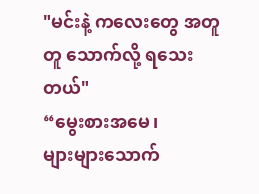"မင်းနဲ့ ကလေးတွေ အတူတူ သောက်လို့ ရသေးတယ်"
“မွေးစားအမေ၊
များများသောက်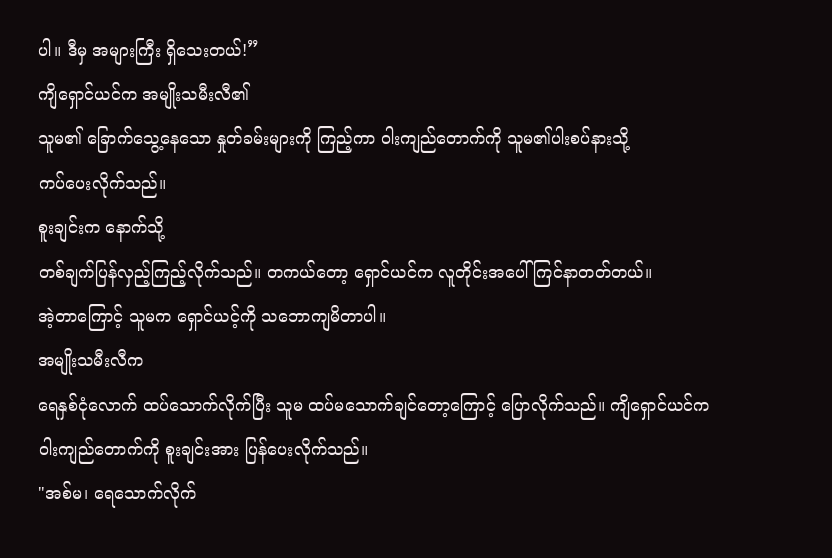ပါ။ ဒီမှ အများကြီး ရှိသေးတယ်!”
ကျိရှောင်ယင်က အမျိုးသမီးလီ၏
သူမ၏ ခြောက်သွေ့နေသော နှုတ်ခမ်းများကို ကြည့်ကာ ဝါးကျည်တောက်ကို သူမ၏ပါးစပ်နားသို့
ကပ်ပေးလိုက်သည်။
စူးချင်းက နောက်သို့
တစ်ချက်ပြန်လှည့်ကြည့်လိုက်သည်။ တကယ်တော့ ရှောင်ယင်က လူတိုင်းအပေါ် ကြင်နာတတ်တယ်။
အဲ့တာကြောင့် သူမက ရှောင်ယင့်ကို သဘောကျမိတာပါ။
အမျိုးသမီးလီက
ရေနှစ်ငုံလောက် ထပ်သောက်လိုက်ပြီး သူမ ထပ်မသောက်ချင်တော့ကြောင့် ပြောလိုက်သည်။ ကျိရှောင်ယင်က
ဝါးကျည်တောက်ကို စူးချင်းအား ပြန်ပေးလိုက်သည်။
"အစ်မ၊ ရေသောက်လိုက်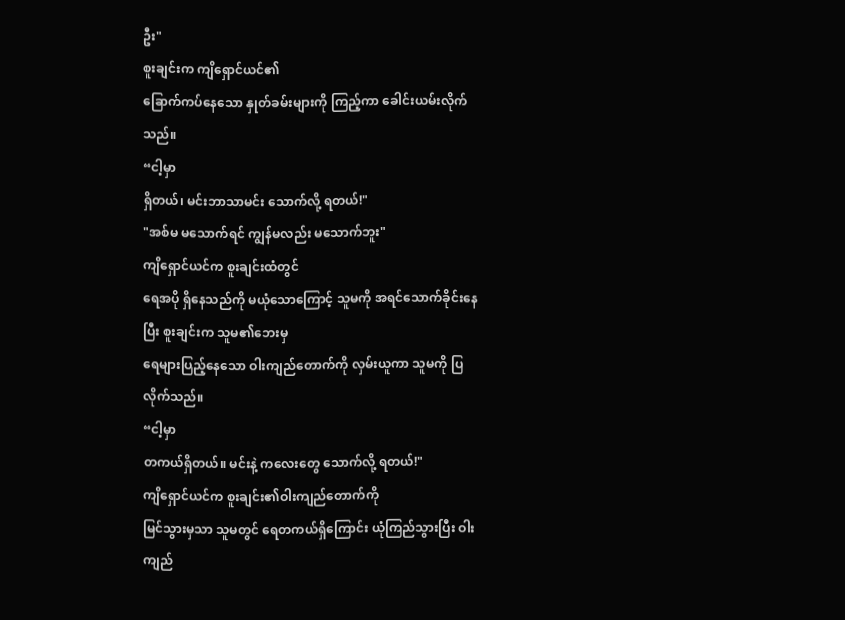ဦး"
စူးချင်းက ကျိရှောင်ယင်၏
ခြောက်ကပ်နေသော နှုတ်ခမ်းများကို ကြည့်ကာ ခေါင်းယမ်းလိုက်သည်။
“ငါ့မှာ
ရှိတယ်၊ မင်းဘာသာမင်း သောက်လို့ ရတယ်!"
"အစ်မ မသောက်ရင် ကျွန်မလည်း မသောက်ဘူး"
ကျိရှောင်ယင်က စူးချင်းထံတွင်
ရေအပို ရှိနေသည်ကို မယုံသောကြောင့် သူမကို အရင်သောက်ခိုင်းနေပြီး စူးချင်းက သူမ၏ဘေးမှ
ရေများပြည့်နေသော ဝါးကျည်တောက်ကို လှမ်းယူကာ သူမကို ပြလိုက်သည်။
“ငါ့မှာ
တကယ်ရှိတယ်။ မင်းနဲ့ ကလေးတွေ သောက်လို့ ရတယ်!"
ကျိရှောင်ယင်က စူးချင်း၏ဝါးကျည်တောက်ကို
မြင်သွားမှသာ သူမတွင် ရေတကယ်ရှိကြောင်း ယုံကြည်သွားပြီး ဝါးကျည်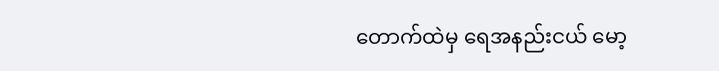တောက်ထဲမှ ရေအနည်းငယ် မော့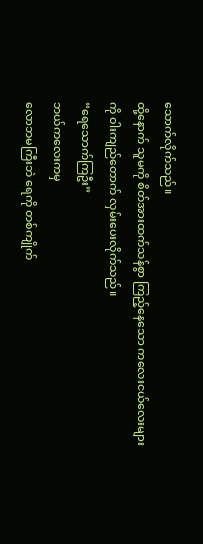သောက်လိုက်သည်။
ထို့နောက် သူမကို စိတ်အားထက်သန်စွာ ကြည့်နေသော ကလေးငယ်လေးများကို ဝါးကျည်တောက် လှမ်းပေးလိုက်သည်။
“ရေသောက်ကြဦး”
ဘယ်ကလေးကမှ
လောဘမကြီးဘဲ ရေကို တစ်ကျိုက်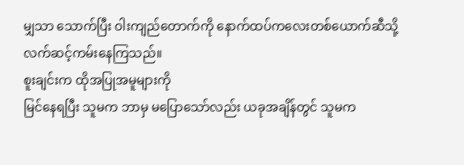မျှသာ သောက်ပြီး ဝါးကျည်တောက်ကို နောက်ထပ်ကလေးတစ်ယောက်ဆီသို့
လက်ဆင့်ကမ်းနေကြသည်။
စူးချင်းက ထိုအပြုအမူများကို
မြင်နေရပြီး သူမက ဘာမှ မပြောသော်လည်း ယခုအချိန်တွင် သူမက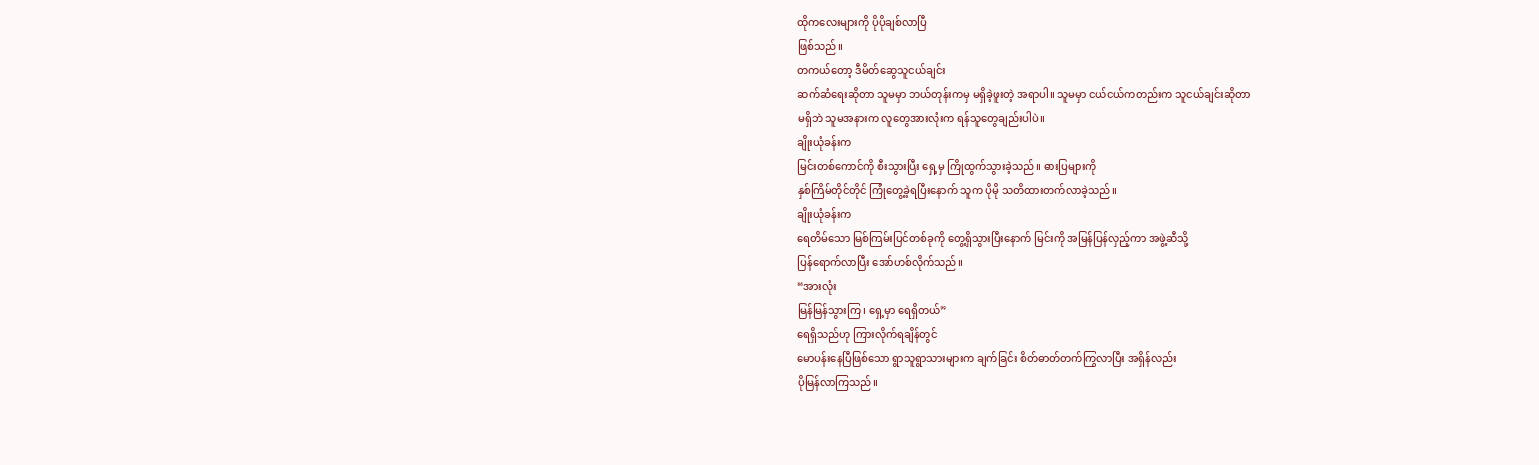ထိုကလေးများကို ပိုပိုချစ်လာပြီ
ဖြစ်သည်။
တကယ်တော့ ဒီမိတ်ဆွေသူငယ်ချင်း
ဆက်ဆံရေးဆိုတာ သူမမှာ ဘယ်တုန်းကမှ မရှိခဲ့ဖူးတဲ့ အရာပါ။ သူမမှာ ငယ်ငယ်ကတည်းက သူငယ်ချင်းဆိုတာ
မရှိဘဲ သူမအနားက လူတွေအားလုံးက ရန်သူတွေချည်းပါပဲ။
ချိုးယုံခန်းက
မြင်းတစ်ကောင်ကို စီးသွားပြီး ရှေ့မှ ကြိုထွက်သွားခဲ့သည်။ ဓားပြများကို
နှစ်ကြိမ်တိုင်တိုင် ကြုံတွေ့ခဲ့ရပြီးနောက် သူက ပိုမို သတိထားတက်လာခဲ့သည်။
ချိုးယုံခန်းက
ရေတိမ်သော မြစ်ကြမ်းပြင်တစ်ခုကို တွေ့ရှိသွားပြီးနောက် မြင်းကို အမြန်ပြန်လှည့်ကာ အဖွဲ့ဆီသို့
ပြန်ရောက်လာပြီး အော်ဟစ်လိုက်သည်။
“အားလုံး
မြန်မြန်သွားကြ၊ ရှေ့မှာ ရေရှိတယ်”
ရေရှိသည်ဟု ကြားလိုက်ရချိန်တွင်
မောပန်းနေပြီဖြစ်သော ရွာသူရွာသားများက ချက်ခြင်း စိတ်ဓာတ်တက်ကြွလာပြီး အရှိန်လည်း
ပိုမြန်လာကြသည်။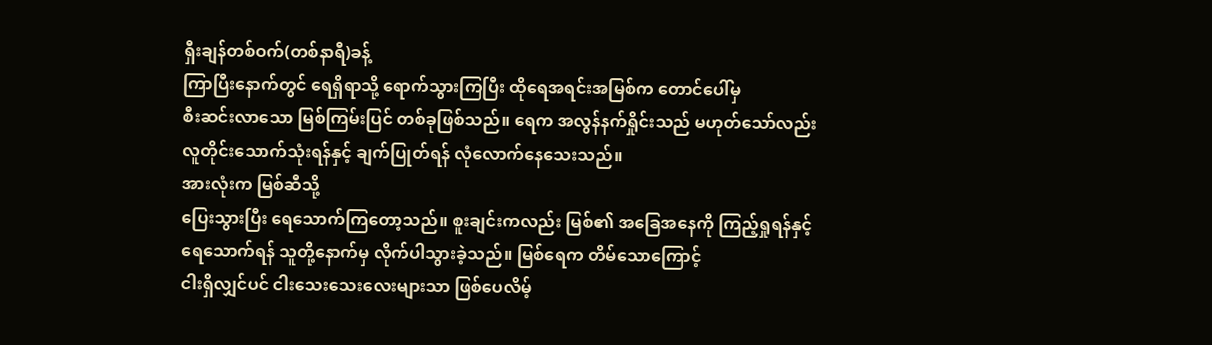ရှီးချန်တစ်ဝက်(တစ်နာရီ)ခန့်
ကြာပြီးနောက်တွင် ရေရှိရာသို့ ရောက်သွားကြပြီး ထိုရေအရင်းအမြစ်က တောင်ပေါ်မှ
စီးဆင်းလာသော မြစ်ကြမ်းပြင် တစ်ခုဖြစ်သည်။ ရေက အလွန်နက်ရှိုင်းသည် မဟုတ်သော်လည်း
လူတိုင်းသောက်သုံးရန်နှင့် ချက်ပြုတ်ရန် လုံလောက်နေသေးသည်။
အားလုံးက မြစ်ဆီသို့
ပြေးသွားပြီး ရေသောက်ကြတော့သည်။ စူးချင်းကလည်း မြစ်၏ အခြေအနေကို ကြည့်ရှုရန်နှင့်
ရေသောက်ရန် သူတို့နောက်မှ လိုက်ပါသွားခဲ့သည်။ မြစ်ရေက တိမ်သောကြောင့်
ငါးရှိလျှင်ပင် ငါးသေးသေးလေးများသာ ဖြစ်ပေလိမ့်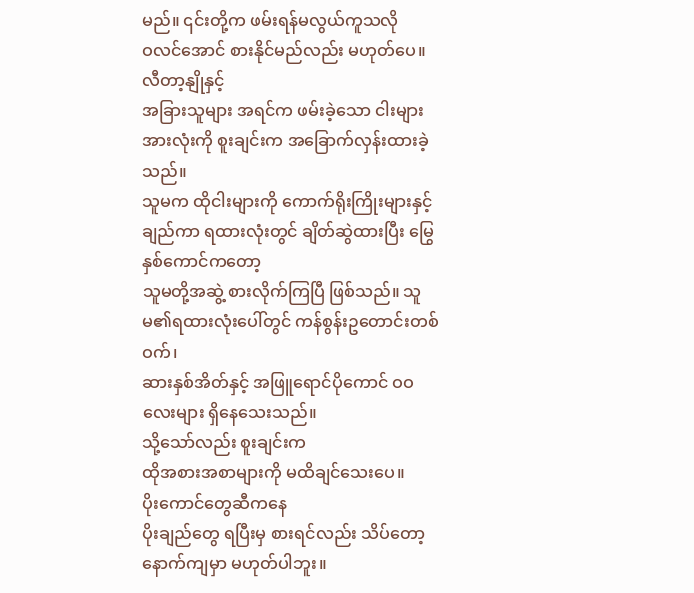မည်။ ၎င်းတို့က ဖမ်းရန်မလွယ်ကူသလို
ဝလင်အောင် စားနိုင်မည်လည်း မဟုတ်ပေ။
လီတာ့နျိုနှင့်
အခြားသူများ အရင်က ဖမ်းခဲ့သော ငါးများအားလုံးကို စူးချင်းက အခြောက်လှန်းထားခဲ့သည်။
သူမက ထိုငါးများကို ကောက်ရိုးကြိုးများနှင့် ချည်ကာ ရထားလုံးတွင် ချိတ်ဆွဲထားပြီး မြွေနှစ်ကောင်ကတော့
သူမတို့အဆွဲ့ စားလိုက်ကြပြီ ဖြစ်သည်။ သူမ၏ရထားလုံးပေါ်တွင် ကန်စွန်းဥတောင်းတစ်ဝက်၊
ဆားနှစ်အိတ်နှင့် အဖြူရောင်ပိုကောင် ဝဝလေးများ ရှိနေသေးသည်။
သို့သော်လည်း စူးချင်းက
ထိုအစားအစာများကို မထိချင်သေးပေ။
ပိုးကောင်တွေဆီကနေ
ပိုးချည်တွေ ရပြီးမှ စားရင်လည်း သိပ်တော့ နောက်ကျမှာ မဟုတ်ပါဘူး။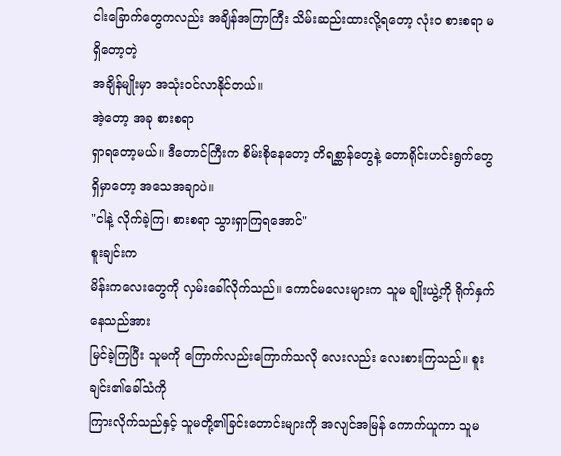ငါးခြောက်တွေကလည်း အချိန်အကြာကြီး သိမ်းဆည်းထားလို့ရတော့ လုံးဝ စားစရာ မရှိတော့တဲ့
အချိန်မျိုးမှာ အသုံးဝင်လာနိုင်တယ်။
အဲ့တော့ အခု စားစရာ
ရှာရတော့မယ်။ ဒီတောင်ကြီးက စိမ်းစိုနေတော့ တိရစ္ဆာန်တွေနဲ့ တောရိုင်းဟင်းရွက်တွေ
ရှိမှာတော့ အသေအချာပဲ။
"ငါနဲ့ လိုက်ခဲ့ကြ၊ စားစရာ သွားရှာကြရအောင်"
စူးချင်းက
မိန်းကလေးတွေကို လှမ်းခေါ်လိုက်သည်။ ကောင်မလေးများက သူမ ချိုးယွဲ့ကို ရိုက်နှက်နေသည်အား
မြင်ခဲ့ကြပြီး သူမကို ကြောက်လည်းကြောက်သလို လေးလည်း လေးစားကြသည်။ စူးချင်း၏ခေါ်သံကို
ကြားလိုက်သည်နှင့် သူမတို့၏ခြင်းတောင်းများကို အလျင်အမြန် ကောက်ယူကာ သူမ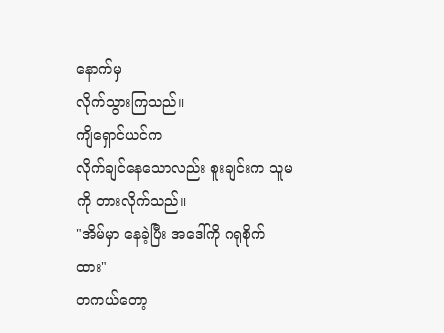နောက်မှ
လိုက်သွားကြသည်။
ကျိရှောင်ယင်က
လိုက်ချင်နေသောလည်း စူးချင်းက သူမကို တားလိုက်သည်။
"အိမ်မှာ နေခဲ့ပြီး အဒေါ်ကို ဂရုစိုက်ထား"
တကယ်တော့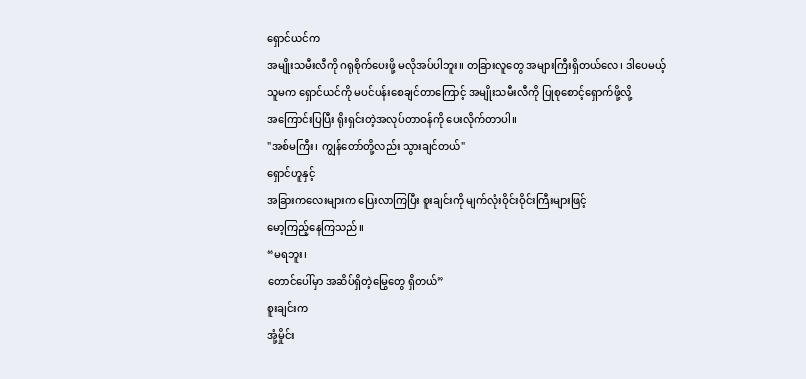ရှောင်ယင်က
အမျိုးသမီးလီကို ဂရုစိုက်ပေးဖို့ မလိုအပ်ပါဘူး။ တခြားလူတွေ အများကြီးရှိတယ်လေ၊ ဒါပေမယ့်
သူမက ရှောင်ယင်ကို မပင်ပန်းစေချင်တာကြောင့် အမျိုးသမီးလီကို ပြုစုစောင့်ရှောက်ဖို့လို့
အကြောင်းပြပြီး ရိုးရှင်းတဲ့အလုပ်တာဝန်ကို ပေးလိုက်တာပါ။
"အစ်မကြီး၊ ကျွန်တော်တို့လည်း သွားချင်တယ်"
ရှောင်ဟူနှင့်
အခြားကလေးများက ပြေးလာကြပြီး စူးချင်းကို မျက်လုံးဝိုင်းဝိုင်းကြီးများဖြင့်
မော့ကြည့်နေကြသည်။
“မရဘူး၊
တောင်ပေါ်မှာ အဆိပ်ရှိတဲ့မြွေတွေ ရှိတယ်”
စူးချင်းက
အုံ့မှိုင်း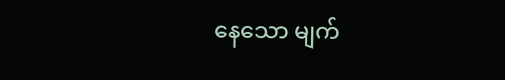နေသော မျက်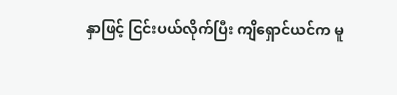နှာဖြင့် ငြင်းပယ်လိုက်ပြီး ကျိရှောင်ယင်က မူ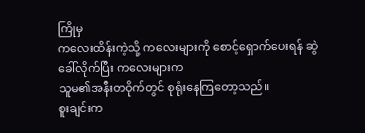ကြိုမှ
ကလေးထိန်းကဲ့သို့ ကလေးများကို စောင့်ရှောက်ပေးရန် ဆွဲခေါ်လိုက်ပြီး ကလေးများက
သူမ၏အနီးတဝိုက်တွင် စုရုံးနေကြတော့သည်။
စူးချင်းက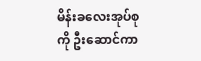မိန်းခလေးအုပ်စုကို ဦးဆောင်ကာ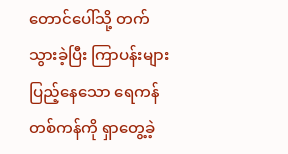တောင်ပေါ်သို့ တက်သွားခဲ့ပြီး ကြာပန်းများ ပြည့်နေသော ရေကန်တစ်ကန်ကို ရှာတွေ့ခဲ့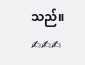သည်။
✍✍✍